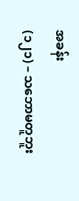အခန်း
(၁၂၁) – သဘောမတူဘူး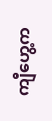ကျီဟွေ့က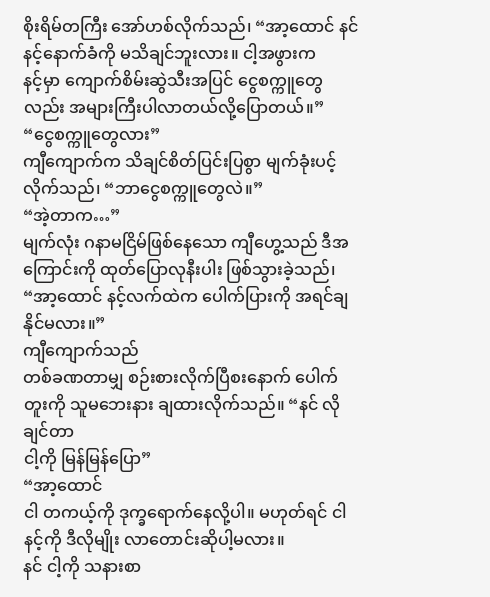စိုးရိမ်တကြီး အော်ဟစ်လိုက်သည်၊ “အာ့ထောင် နင် နင့်နောက်ခံကို မသိချင်ဘူးလား။ ငါ့အဖွားက
နင့်မှာ ကျောက်စိမ်းဆွဲသီးအပြင် ငွေစက္ကူတွေလည်း အများကြီးပါလာတယ်လို့ပြောတယ်။”
“ငွေစက္ကူတွေလား”
ကျီကျောက်က သိချင်စိတ်ပြင်းပြစွာ မျက်ခုံးပင့်လိုက်သည်၊ “ဘာငွေစက္ကူတွေလဲ။”
“အဲ့တာက…”
မျက်လုံး ဂနာမငြိမ်ဖြစ်နေသော ကျီဟွေ့သည် ဒီအကြောင်းကို ထုတ်ပြောလုနီးပါး ဖြစ်သွားခဲ့သည်၊
“အာ့ထောင် နင့်လက်ထဲက ပေါက်ပြားကို အရင်ချနိုင်မလား။”
ကျီကျောက်သည်
တစ်ခဏတာမျှ စဉ်းစားလိုက်ပြီစးနောက် ပေါက်တူးကို သူမဘေးနား ချထားလိုက်သည်။ “နင် လိုချင်တာ
ငါ့ကို မြန်မြန်ပြော”
“အာ့ထောင်
ငါ တကယ့်ကို ဒုက္ခရောက်နေလို့ပါ။ မဟုတ်ရင် ငါ နင့်ကို ဒီလိုမျိုး လာတောင်းဆိုပါ့မလား။
နင် ငါ့ကို သနားစာ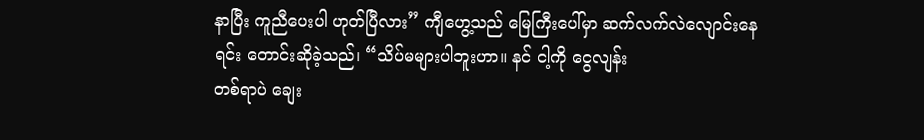နာပြီး ကူညီပေးပါ ဟုတ်ပြီလား” ကျီဟွေ့သည် မြေကြီးပေါ်မှာ ဆက်လက်လဲလျောင်းနေရင်း တောင်းဆိုခဲ့သည်၊ “သိပ်မများပါဘူးဟာ။ နင် ငါ့ကို ငွေလျန်း
တစ်ရာပဲ ချေး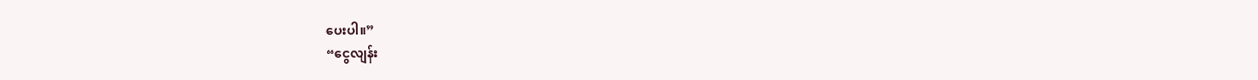ပေးပါ။”
“ငွေလျန်း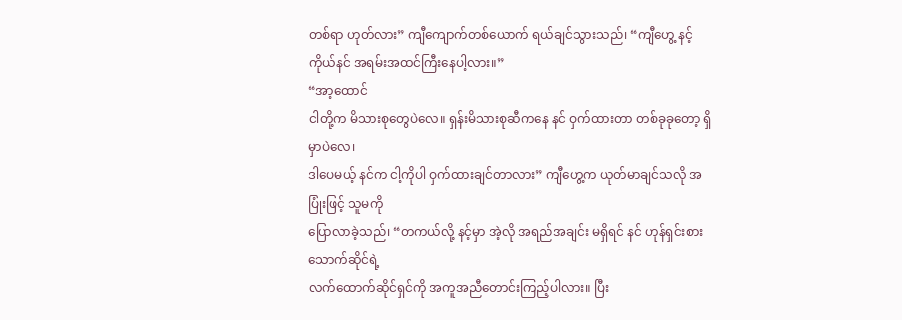တစ်ရာ ဟုတ်လား” ကျီကျောက်တစ်ယောက် ရယ်ချင်သွားသည်၊ “ကျီဟွေ့ နင့်ကိုယ်နင် အရမ်းအထင်ကြီးနေပါ့လား။”
“အာ့ထောင်
ငါတို့က မိသားစုတွေပဲလေ။ ရှန်းမိသားစုဆီကနေ နင် ဝှက်ထားတာ တစ်ခုခုတော့ ရှိမှာပဲလေ၊
ဒါပေမယ့် နင်က ငါ့ကိုပါ ဝှက်ထားချင်တာလား” ကျီဟွေ့က ယုတ်မာချင်သလို အပြုံးဖြင့် သူမကို
ပြောလာခဲ့သည်၊ “တကယ်လို့ နင့်မှာ အဲ့လို အရည်အချင်း မရှိရင် နင် ဟုန်ရှင်းစားသောက်ဆိုင်ရဲ့
လက်ထောက်ဆိုင်ရှင်ကို အကူအညီတောင်းကြည့်ပါလား။ ပြီး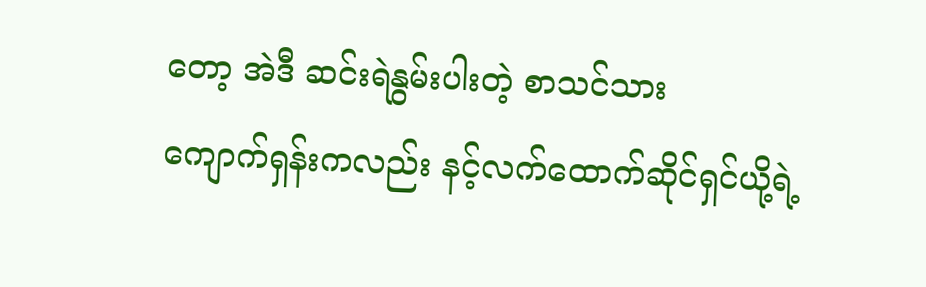တော့ အဲဒီ ဆင်းရဲနွမ်းပါးတဲ့ စာသင်သား
ကျောက်ရှန်းကလည်း နင့်လက်ထောက်ဆိုင်ရှင်ယို့ရဲ့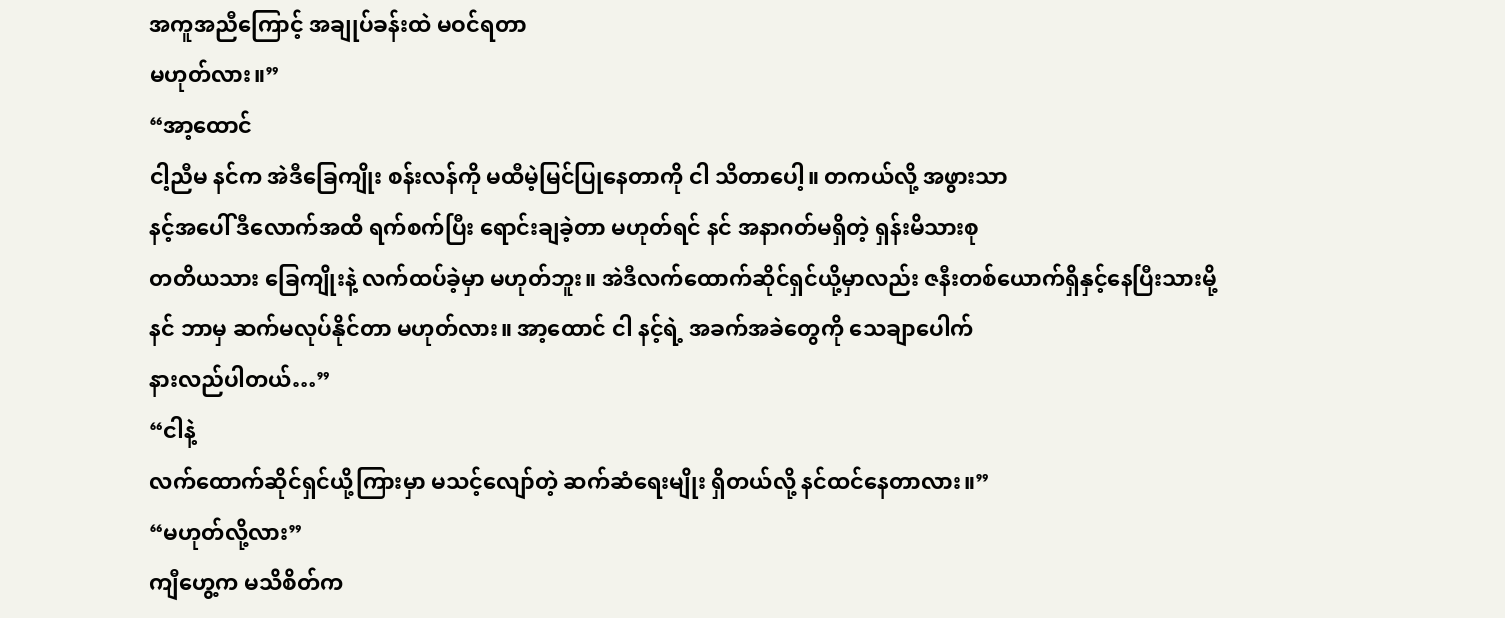အကူအညီကြောင့် အချုပ်ခန်းထဲ မဝင်ရတာ
မဟုတ်လား။”
“အာ့ထောင်
ငါ့ညီမ နင်က အဲဒီခြေကျိုး စန်းလန်ကို မထီမဲ့မြင်ပြုနေတာကို ငါ သိတာပေါ့။ တကယ်လို့ အဖွားသာ
နင့်အပေါ် ဒီလောက်အထိ ရက်စက်ပြီး ရောင်းချခဲ့တာ မဟုတ်ရင် နင် အနာဂတ်မရှိတဲ့ ရှန်းမိသားစု
တတိယသား ခြေကျိုးနဲ့ လက်ထပ်ခဲ့မှာ မဟုတ်ဘူး။ အဲဒီလက်ထောက်ဆိုင်ရှင်ယို့မှာလည်း ဇနီးတစ်ယောက်ရှိနှင့်နေပြီးသားမို့
နင် ဘာမှ ဆက်မလုပ်နိုင်တာ မဟုတ်လား။ အာ့ထောင် ငါ နင့်ရဲ့ အခက်အခဲတွေကို သေချာပေါက်
နားလည်ပါတယ်…”
“ငါနဲ့
လက်ထောက်ဆိုင်ရှင်ယို့ကြားမှာ မသင့်လျော်တဲ့ ဆက်ဆံရေးမျိုး ရှိတယ်လို့ နင်ထင်နေတာလား။”
“မဟုတ်လို့လား”
ကျီဟွေ့က မသိစိတ်က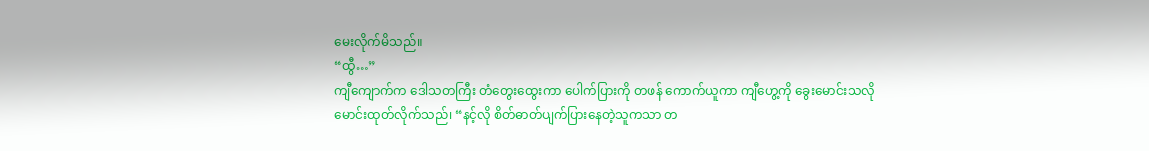မေးလိုက်မိသည်။
“ထွီ…”
ကျီကျောက်က ဒေါသတကြီး တံတွေးထွေးကာ ပေါက်ပြားကို တဖန် ကောက်ယူကာ ကျီဟွေ့ကို ခွေးမောင်းသလို
မောင်းထုတ်လိုက်သည်၊ “နင့်လို စိတ်ဓာတ်ပျက်ပြားနေတဲ့သူကသာ တ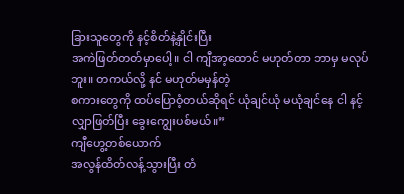ခြားသူတွေကို နင့်စိတ်နဲ့နှိုင်းပြီး
အကဲဖြတ်တတ်မှာပေါ့။ ငါ ကျီအာ့ထောင် မဟုတ်တာ ဘာမှ မလုပ်ဘူး။ တကယ်လို့ နင် မဟုတ်မမှန်တဲ့
စကားတွေကို ထပ်ပြောဝံ့တယ်ဆိုရင် ယုံချင်ယုံ မယုံချင်နေ ငါ နင့်လျှာဖြတ်ပြီး ခွေးကျွေးပစ်မယ်။”
ကျီဟွေ့တစ်ယောက်
အလွန်ထိတ်လန့်သွားပြီး တံ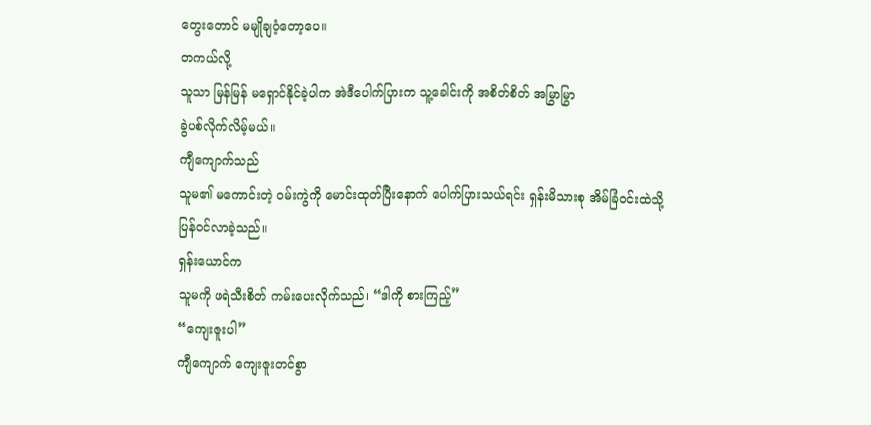တွေးတောင် မမျိုချဝံ့တော့ပေ။
တကယ်လို့
သူသာ မြန်မြန် မရှောင်နိုင်ခဲ့ပါက အဲဒီပေါက်ပြားက သူ့ခေါင်းကို အစိတ်စိတ် အမြွာမြွာ
ခွဲပစ်လိုက်လိမ့်မယ်။
ကျီကျောက်သည်
သူမ၏ မကောင်းတဲ့ ဝမ်းကွဲကို မောင်းထုတ်ပြီးနောက် ပေါက်ပြားသယ်ရင်း ရှန်းမိသားစု အိမ်ခြံဝင်းထဲသို့
ပြန်ဝင်လာခဲ့သည်။
ရှန်းယောင်က
သူမကို ဖရဲသီးစိတ် ကမ်းပေးလိုက်သည်၊ “ဒါကို စားကြည့်”
“ကျေးဇူးပါ”
ကျီကျောက် ကျေးဇူးတင်စွာ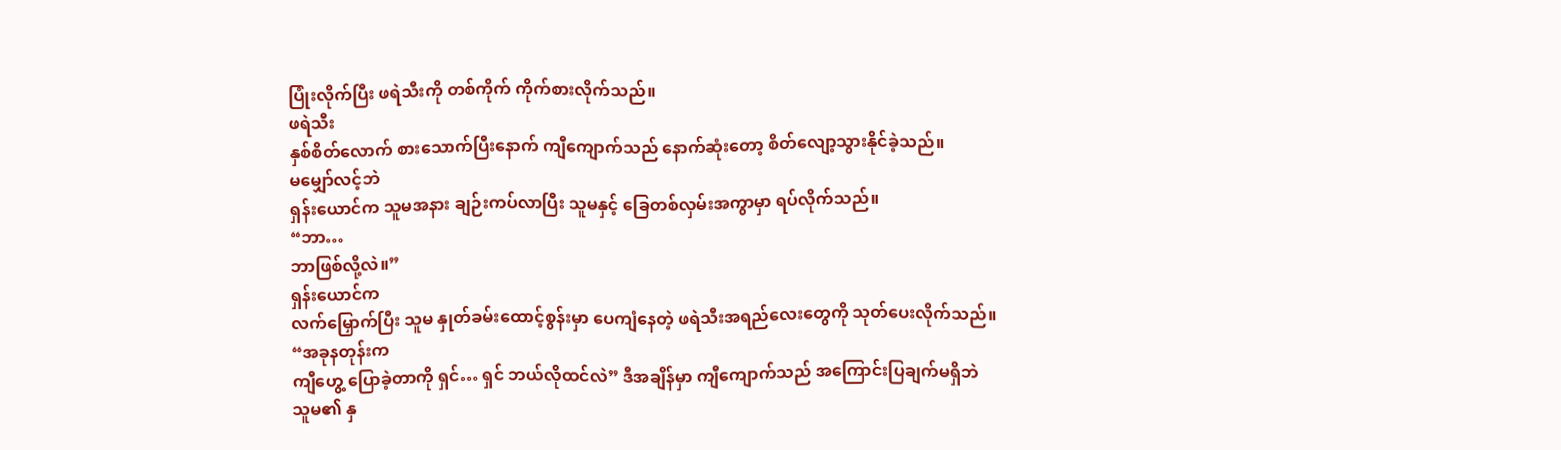ပြုံးလိုက်ပြီး ဖရဲသီးကို တစ်ကိုက် ကိုက်စားလိုက်သည်။
ဖရဲသီး
နှစ်စိတ်လောက် စားသောက်ပြီးနောက် ကျီကျောက်သည် နောက်ဆုံးတော့ စိတ်လျော့သွားနိုင်ခဲ့သည်။
မမျှော်လင့်ဘဲ
ရှန်းယောင်က သူမအနား ချဉ်းကပ်လာပြီး သူမနှင့် ခြေတစ်လှမ်းအကွာမှာ ရပ်လိုက်သည်။
“ဘာ…
ဘာဖြစ်လို့လဲ။”
ရှန်းယောင်က
လက်မြှောက်ပြီး သူမ နှုတ်ခမ်းထောင့်စွန်းမှာ ပေကျံနေတဲ့ ဖရဲသီးအရည်လေးတွေကို သုတ်ပေးလိုက်သည်။
“အခုနတုန်းက
ကျီဟွေ့ ပြောခဲ့တာကို ရှင်… ရှင် ဘယ်လိုထင်လဲ” ဒီအချိန်မှာ ကျီကျောက်သည် အကြောင်းပြချက်မရှိဘဲ
သူမ၏ နှ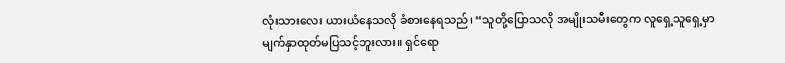လုံးသားလေး ယားယံနေသလို ခံစားနေရသည်၊ “သူတို့ပြောသလို အမျိုးသမီးတွေက လူရှေ့သူရှေ့မှာ
မျက်နှာထုတ်မပြသင့်ဘူးလား။ ရှင်ရော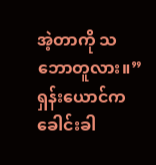အဲ့တာကို သဘောတူလား။”
ရှန်းယောင်က
ခေါင်းခါ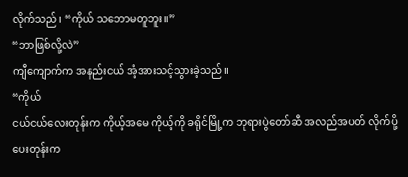လိုက်သည်၊ “ကိုယ် သဘောမတူဘူး။”
“ဘာဖြစ်လို့လဲ”
ကျီကျောက်က အနည်းငယ် အံ့အားသင့်သွားခဲ့သည်။
“ကိုယ်
ငယ်ငယ်လေးတုန်းက ကိုယ့်အမေ ကိုယ့်ကို ခရိုင်မြို့က ဘုရားပွဲတော်ဆီ အလည်အပတ် လိုက်ပို့ပေးတုန်းက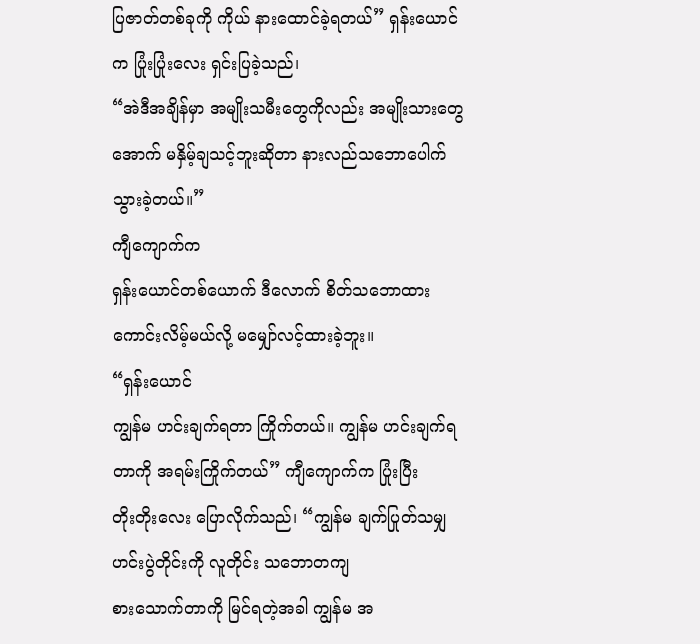ပြဇာတ်တစ်ခုကို ကိုယ် နားထောင်ခဲ့ရတယ်” ရှန်းယောင်က ပြုံးပြုံးလေး ရှင်းပြခဲ့သည်၊
“အဲဒီအချိန်မှာ အမျိုးသမီးတွေကိုလည်း အမျိုးသားတွေအောက် မနှိမ့်ချသင့်ဘူးဆိုတာ နားလည်သဘောပေါက်သွားခဲ့တယ်။”
ကျီကျောက်က
ရှန်းယောင်တစ်ယောက် ဒီလောက် စိတ်သဘောထားကောင်းလိမ့်မယ်လို့ မမျှော်လင့်ထားခဲ့ဘူး။
“ရှန်းယောင်
ကျွန်မ ဟင်းချက်ရတာ ကြိုက်တယ်။ ကျွန်မ ဟင်းချက်ရတာကို အရမ်းကြိုက်တယ်” ကျီကျောက်က ပြုံးပြီး
တိုးတိုးလေး ပြောလိုက်သည်၊ “ကျွန်မ ချက်ပြုတ်သမျှ ဟင်းပွဲတိုင်းကို လူတိုင်း သဘောတကျ
စားသောက်တာကို မြင်ရတဲ့အခါ ကျွန်မ အ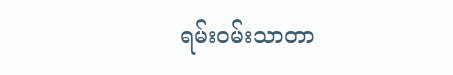ရမ်းဝမ်းသာတာ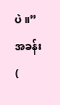ပဲ။”
အခန်း (